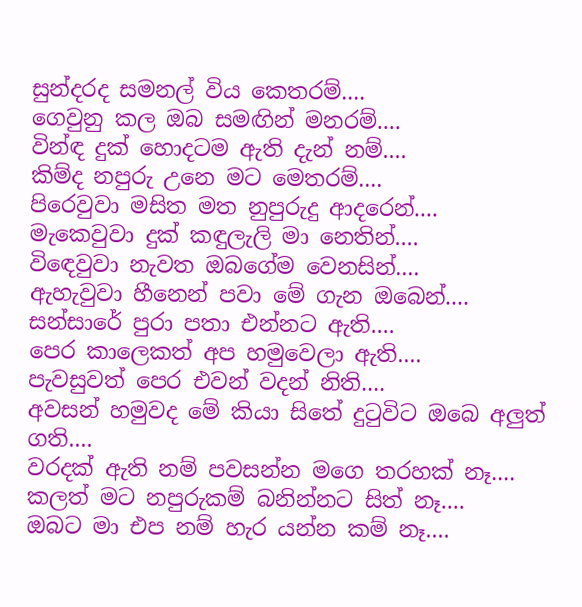සුන්දරද සමනල් විය කෙතරම්....
ගෙවුනු කල ඔබ සමඟින් මනරම්....
වින්ඳ දුක් හොදටම ඇති දැන් නම්....
කිම්ද නපුරු උනෙ මට මෙතරම්....
පිරෙවුවා මසිත මත නුපුරුදු ආදරෙන්....
මැකෙවුවා දුක් කඳුලැලි මා නෙතින්....
විඳෙවුවා නැවත ඔබගේම වෙනසින්....
ඇහැවුවා හීනෙන් පවා මේ ගැන ඔබෙන්....
සන්සාරේ පුරා පතා එන්නට ඇති....
පෙර කාලෙකත් අප හමුවෙලා ඇති....
පැවසුවත් පෙර එවන් වදන් නිති....
අවසන් හමුවද මේ කියා සිතේ දුටුවිට ඔබෙ අලුත් ගති....
වරදක් ඇති නම් පවසන්න මගෙ තරහක් නෑ....
කලත් මට නපුරුකම් බනින්නට සිත් නෑ....
ඔබට මා එප නම් හැර යන්න කම් නෑ....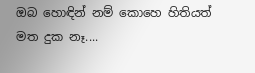ඔබ හොඳින් නම් කොහෙ හිතියත් මත දුක නෑ....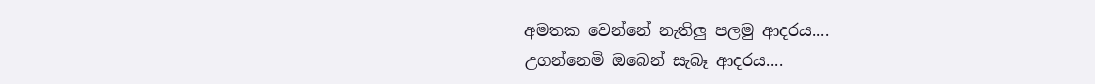අමතක වෙන්නේ නැතිලු පලමු ආදරය....
උගන්නෙමි ඔබෙන් සැබෑ ආදරය....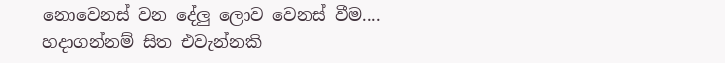නොවෙනස් වන දේලු ලොව වෙනස් වීම....
හදාගන්නම් සිත එවැන්නකි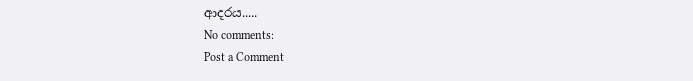ආදරය.....
No comments:
Post a Comment